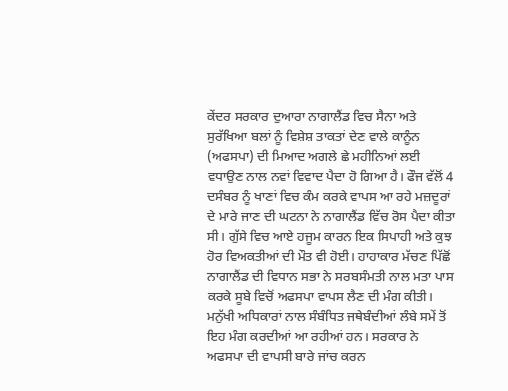ਕੇਂਦਰ ਸਰਕਾਰ ਦੁਆਰਾ ਨਾਗਾਲੈਂਡ ਵਿਚ ਸੈਨਾ ਅਤੇ ਸੁਰੱਖਿਆ ਬਲਾਂ ਨੂੰ ਵਿਸ਼ੇਸ਼ ਤਾਕਤਾਂ ਦੇਣ ਵਾਲੇ ਕਾਨੂੰਨ (ਅਫਸਪਾ) ਦੀ ਮਿਆਦ ਅਗਲੇ ਛੇ ਮਹੀਨਿਆਂ ਲਈ ਵਧਾਉਣ ਨਾਲ ਨਵਾਂ ਵਿਵਾਦ ਪੈਦਾ ਹੋ ਗਿਆ ਹੈ। ਫੌਜ ਵੱਲੋਂ 4 ਦਸੰਬਰ ਨੂੰ ਖਾਣਾਂ ਵਿਚ ਕੰਮ ਕਰਕੇ ਵਾਪਸ ਆ ਰਹੇ ਮਜ਼ਦੂਰਾਂ ਦੇ ਮਾਰੇ ਜਾਣ ਦੀ ਘਟਨਾ ਨੇ ਨਾਗਾਲੈਂਡ ਵਿੱਚ ਰੋਸ ਪੈਦਾ ਕੀਤਾ ਸੀ। ਗੁੱਸੇ ਵਿਚ ਆਏ ਹਜੂਮ ਕਾਰਨ ਇਕ ਸਿਪਾਹੀ ਅਤੇ ਕੁਝ ਹੋਰ ਵਿਅਕਤੀਆਂ ਦੀ ਮੌਤ ਵੀ ਹੋਈ। ਹਾਹਾਕਾਰ ਮੱਚਣ ਪਿੱਛੋਂ ਨਾਗਾਲੈਂਡ ਦੀ ਵਿਧਾਨ ਸਭਾ ਨੇ ਸਰਬਸੰਮਤੀ ਨਾਲ ਮਤਾ ਪਾਸ ਕਰਕੇ ਸੂਬੇ ਵਿਚੋਂ ਅਫਸਪਾ ਵਾਪਸ ਲੈਣ ਦੀ ਮੰਗ ਕੀਤੀ। ਮਨੁੱਖੀ ਅਧਿਕਾਰਾਂ ਨਾਲ ਸੰਬੰਧਿਤ ਜਥੇਬੰਦੀਆਂ ਲੰਬੇ ਸਮੇਂ ਤੋਂ ਇਹ ਮੰਗ ਕਰਦੀਆਂ ਆ ਰਹੀਆਂ ਹਨ। ਸਰਕਾਰ ਨੇ ਅਫਸਪਾ ਦੀ ਵਾਪਸੀ ਬਾਰੇ ਜਾਂਚ ਕਰਨ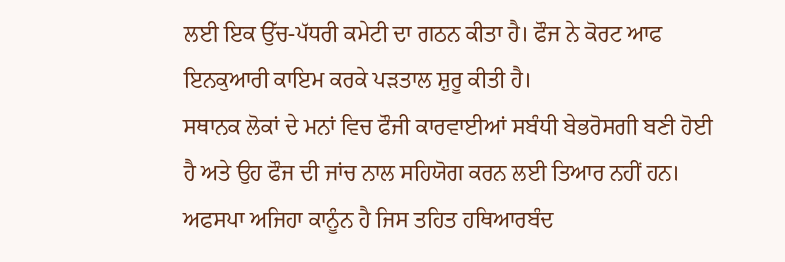ਲਈ ਇਕ ਉੱਚ-ਪੱਧਰੀ ਕਮੇਟੀ ਦਾ ਗਠਨ ਕੀਤਾ ਹੈ। ਫੌਜ ਨੇ ਕੋਰਟ ਆਫ ਇਨਕੁਆਰੀ ਕਾਇਮ ਕਰਕੇ ਪੜਤਾਲ ਸ਼ੁਰੂ ਕੀਤੀ ਹੈ।
ਸਥਾਨਕ ਲੋਕਾਂ ਦੇ ਮਨਾਂ ਵਿਚ ਫੌਜੀ ਕਾਰਵਾਈਆਂ ਸਬੰਧੀ ਬੇਭਰੋਸਗੀ ਬਣੀ ਹੋਈ ਹੈ ਅਤੇ ਉਹ ਫੌਜ ਦੀ ਜਾਂਚ ਨਾਲ ਸਹਿਯੋਗ ਕਰਨ ਲਈ ਤਿਆਰ ਨਹੀਂ ਹਨ। ਅਫਸਪਾ ਅਜਿਹਾ ਕਾਨੂੰਨ ਹੈ ਜਿਸ ਤਹਿਤ ਹਥਿਆਰਬੰਦ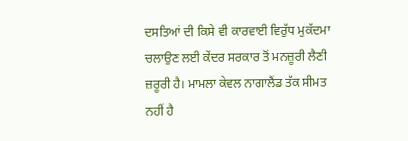ਦਸਤਿਆਂ ਦੀ ਕਿਸੇ ਵੀ ਕਾਰਵਾਈ ਵਿਰੁੱਧ ਮੁਕੱਦਮਾ ਚਲਾਉਣ ਲਈ ਕੇਂਦਰ ਸਰਕਾਰ ਤੋਂ ਮਨਜ਼ੂਰੀ ਲੈਣੀ ਜ਼ਰੂਰੀ ਹੈ। ਮਾਮਲਾ ਕੇਵਲ ਨਾਗਾਲੈਂਡ ਤੱਕ ਸੀਮਤ ਨਹੀਂ ਹੈ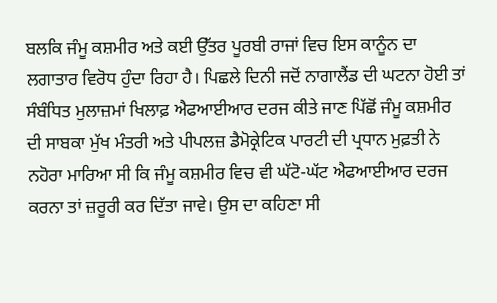ਬਲਕਿ ਜੰਮੂ ਕਸ਼ਮੀਰ ਅਤੇ ਕਈ ਉੱਤਰ ਪੂਰਬੀ ਰਾਜਾਂ ਵਿਚ ਇਸ ਕਾਨੂੰਨ ਦਾ ਲਗਾਤਾਰ ਵਿਰੋਧ ਹੁੰਦਾ ਰਿਹਾ ਹੈ। ਪਿਛਲੇ ਦਿਨੀ ਜਦੋਂ ਨਾਗਾਲੈਂਡ ਦੀ ਘਟਨਾ ਹੋਈ ਤਾਂ ਸੰਬੰਧਿਤ ਮੁਲਾਜ਼ਮਾਂ ਖਿਲਾਫ਼ ਐਫਆਈਆਰ ਦਰਜ ਕੀਤੇ ਜਾਣ ਪਿੱਛੋਂ ਜੰਮੂ ਕਸ਼ਮੀਰ ਦੀ ਸਾਬਕਾ ਮੁੱਖ ਮੰਤਰੀ ਅਤੇ ਪੀਪਲਜ਼ ਡੈਮੋਕ੍ਰੇਟਿਕ ਪਾਰਟੀ ਦੀ ਪ੍ਰਧਾਨ ਮੁਫ਼ਤੀ ਨੇ ਨਹੋਰਾ ਮਾਰਿਆ ਸੀ ਕਿ ਜੰਮੂ ਕਸ਼ਮੀਰ ਵਿਚ ਵੀ ਘੱਟੋ-ਘੱਟ ਐਫਆਈਆਰ ਦਰਜ ਕਰਨਾ ਤਾਂ ਜ਼ਰੂਰੀ ਕਰ ਦਿੱਤਾ ਜਾਵੇ। ਉਸ ਦਾ ਕਹਿਣਾ ਸੀ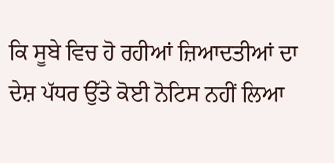ਕਿ ਸੂਬੇ ਵਿਚ ਹੋ ਰਹੀਆਂ ਜ਼ਿਆਦਤੀਆਂ ਦਾ ਦੇਸ਼ ਪੱਧਰ ਉੱਤੇ ਕੋਈ ਨੋਟਿਸ ਨਹੀਂ ਲਿਆ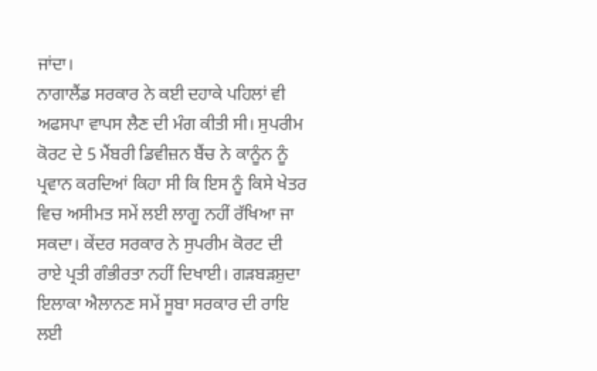ਜਾਂਦਾ।
ਨਾਗਾਲੈਂਡ ਸਰਕਾਰ ਨੇ ਕਈ ਦਹਾਕੇ ਪਹਿਲਾਂ ਵੀ ਅਫਸਪਾ ਵਾਪਸ ਲੈਣ ਦੀ ਮੰਗ ਕੀਤੀ ਸੀ। ਸੁਪਰੀਮ ਕੋਰਟ ਦੇ 5 ਮੈਂਬਰੀ ਡਿਵੀਜ਼ਨ ਬੈਂਚ ਨੇ ਕਾਨੂੰਨ ਨੂੰ ਪ੍ਰਵਾਨ ਕਰਦਿਆਂ ਕਿਹਾ ਸੀ ਕਿ ਇਸ ਨੂੰ ਕਿਸੇ ਖੇਤਰ ਵਿਚ ਅਸੀਮਤ ਸਮੇਂ ਲਈ ਲਾਗੂ ਨਹੀਂ ਰੱਖਿਆ ਜਾ ਸਕਦਾ। ਕੇਂਦਰ ਸਰਕਾਰ ਨੇ ਸੁਪਰੀਮ ਕੋਰਟ ਦੀ ਰਾਏ ਪ੍ਰਤੀ ਗੰਭੀਰਤਾ ਨਹੀਂ ਦਿਖਾਈ। ਗੜਬੜਸ਼ੁਦਾ ਇਲਾਕਾ ਐਲਾਨਣ ਸਮੇਂ ਸੂਬਾ ਸਰਕਾਰ ਦੀ ਰਾਇ ਲਈ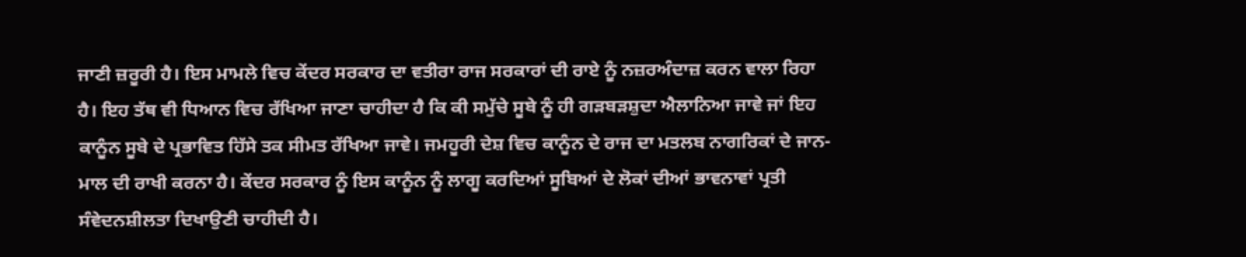ਜਾਣੀ ਜ਼ਰੂਰੀ ਹੈ। ਇਸ ਮਾਮਲੇ ਵਿਚ ਕੇਂਦਰ ਸਰਕਾਰ ਦਾ ਵਤੀਰਾ ਰਾਜ ਸਰਕਾਰਾਂ ਦੀ ਰਾਏ ਨੂੰ ਨਜ਼ਰਅੰਦਾਜ਼ ਕਰਨ ਵਾਲਾ ਰਿਹਾ ਹੈ। ਇਹ ਤੱਥ ਵੀ ਧਿਆਨ ਵਿਚ ਰੱਖਿਆ ਜਾਣਾ ਚਾਹੀਦਾ ਹੈ ਕਿ ਕੀ ਸਮੁੱਚੇ ਸੂਬੇ ਨੂੰ ਹੀ ਗੜਬੜਸ਼ੁਦਾ ਐਲਾਨਿਆ ਜਾਵੇ ਜਾਂ ਇਹ ਕਾਨੂੰਨ ਸੂਬੇ ਦੇ ਪ੍ਰਭਾਵਿਤ ਹਿੱਸੇ ਤਕ ਸੀਮਤ ਰੱਖਿਆ ਜਾਵੇ। ਜਮਹੂਰੀ ਦੇਸ਼ ਵਿਚ ਕਾਨੂੰਨ ਦੇ ਰਾਜ ਦਾ ਮਤਲਬ ਨਾਗਰਿਕਾਂ ਦੇ ਜਾਨ-ਮਾਲ ਦੀ ਰਾਖੀ ਕਰਨਾ ਹੈ। ਕੇਂਦਰ ਸਰਕਾਰ ਨੂੰ ਇਸ ਕਾਨੂੰਨ ਨੂੰ ਲਾਗੂ ਕਰਦਿਆਂ ਸੂਬਿਆਂ ਦੇ ਲੋਕਾਂ ਦੀਆਂ ਭਾਵਨਾਵਾਂ ਪ੍ਰਤੀ ਸੰਵੇਦਨਸ਼ੀਲਤਾ ਦਿਖਾਉਣੀ ਚਾਹੀਦੀ ਹੈ।